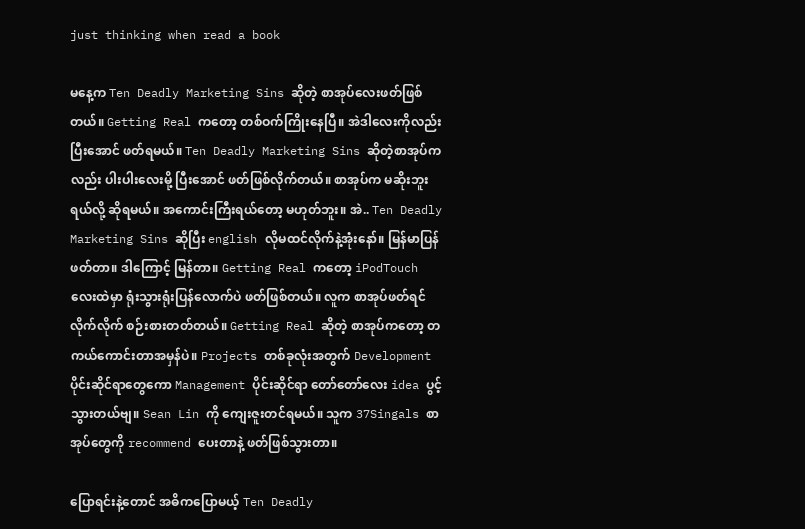just thinking when read a book

မနေ့က Ten Deadly Marketing Sins ဆိုတဲ့ စာအုပ်လေးဖတ်ဖြစ်တယ်။ Getting Real ကတော့ တစ်ဝက်ကြိုးနေပြီ။ အဲဒါလေးကိုလည်း ပြီးအောင် ဖတ်ရမယ်။ Ten Deadly Marketing Sins ဆိုတဲ့စာအုပ်ကလည်း ပါးပါးလေးမို့ ပြီးအောင် ဖတ်ဖြစ်လိုက်တယ်။ စာအုပ်က မဆိုးဘူးရယ်လို့ ဆိုရမယ်။ အကောင်းကြီးရယ်တော့ မဟုတ်ဘူး။ အဲ.. Ten Deadly Marketing Sins ဆိုပြီး english လိုမထင်လိုက်နဲ့အုံးနော်။ မြန်မာပြန်ဖတ်တာ။ ဒါကြောင့် မြန်တာ။ Getting Real ကတော့ iPodTouch လေးထဲမှာ ရုံးသွားရုံးပြန်လောက်ပဲ ဖတ်ဖြစ်တယ်။ လူက စာအုပ်ဖတ်ရင် လိုက်လိုက် စဉ်းစားတတ်တယ်။ Getting Real ဆိုတဲ့ စာအုပ်ကတော့ တကယ်ကောင်းတာအမှန်ပဲ။ Projects တစ်ခုလုံးအတွက် Development ပိုင်းဆိုင်ရာတွေကော Management ပိုင်းဆိုင်ရာ တော်တော်လေး idea ပွင့်သွားတယ်ဗျ။ Sean Lin ကို ကျေးဇူးတင်ရမယ်။ သူက 37Singals စာအုပ်တွေကို recommend ပေးတာနဲ့ ဖတ်ဖြစ်သွားတာ။

ပြောရင်းနဲ့တောင် အဓိကပြောမယ့် Ten Deadly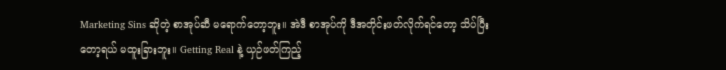Marketing Sins ဆိုတဲ့ စာအုပ်ဆီ မရောက်တော့ဘူး။ အဲဒီ စာအုပ်ကို ဒီအတိုင်းဖတ်လိုက်ရင်တော့ သိပ်ပြီးတော့ရယ် မထူးခြားဘူး။ Getting Real နဲ့ ယှဉ်ဖတ်ကြည့်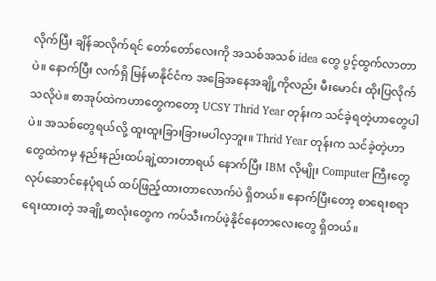လိုက်ပြီး ချိန်ဆလိုက်ရင် တော်တော်လေးကို အသစ်အသစ် idea တွေ ပွင့်ထွက်လာတာပဲ။ နောက်ပြီး လက်ရှိ မြန်မာနိုင်ငံက အခြေအနေအချို့ကိုလည်း မီးမောင်း ထိုးပြလိုက်သလိုပဲ။ စာအုပ်ထဲကဟာတွေကတော့ UCSY Thrid Year တုန်းက သင်ခဲ့ရတဲ့ဟာတွေပါပဲ။ အသစ်တွေရယ်လို့ ထူးထူးခြားခြားမပါလှဘူး။ Thrid Year တုန်းက သင်ခဲ့တဲ့ဟာတွေထဲကမှ နည်းနည်းထပ်ချဲ့ထားတာရယ် နောက်ပြီး IBM လိုမျိုး Computer ကြီးတွေ လုပ်ဆောင်နေပုံရယ် ထပ်ဖြည့်ထားတာလောက်ပဲ ရှိတယ်။ နောက်ပြီးတော့ စာရေးစရာ ရေးထားတဲ့ အချို့စာလုံးတွေက ကပ်သီးကပ်ဖဲ့နိုင်နေတာလေးတွေ ရှိတယ်။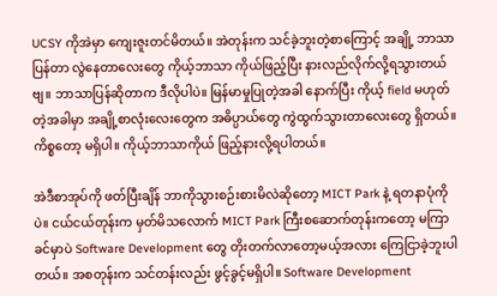UCSY ကိုအဲမှာ ကျေးဇူးတင်မိတယ်။ အဲတုန်းက သင်ခဲ့ဘူးတဲ့စာကြောင့် အချို့ ဘာသာပြန်တာ လွဲနေတာလေးတွေ ကိုယ့်ဘာသာ ကိုယ်ဖြည့်ပြီး နားလည်လိုက်လို့ရသွားတယ်ဗျ။ ဘာသာပြန်ဆိုတာက ဒီလိုပါပဲ။ မြန်မာမှုပြုတဲ့အခါ နောက်ပြီး ကိုယ့် field မဟုတ်တဲ့အခါမှာ အချို့စာလုံးလေးတွေက အဓိပ္ပာယ်တွေ ကွဲထွက်သွားတာလေးတွေ ရှိတယ်။ ကိစ္စတော့ မရှိပါ။ ကိုယ့်ဘာသာကိုယ် ဖြည့်နားလို့ရပါတယ်။

အဲဒီစာအုပ်ကို ဖတ်ပြီးချိန် ဘာကိုသွားစဉ်းစားမိလဲဆိုတော့ MICT Park နဲ့ ရတနာပုံကိုပဲ။ ငယ်ငယ်တုန်းက မှတ်မိသလောက် MICT Park ကြီးစဆောက်တုန်းကတော့ မကြာခင်မှာပဲ Software Development တွေ တိုးတက်လာတော့မယ့်အလား ကြေငြာခဲ့ဘူးပါတယ်။ အစတုန်းက သင်တန်းလည်း ဖွင့်ခွင့်မရှိပါ။ Software Development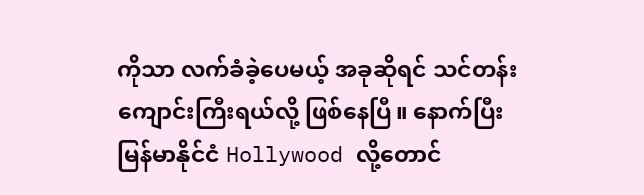ကိုသာ လက်ခံခဲ့ပေမယ့် အခုဆိုရင် သင်တန်းကျောင်းကြီးရယ်လို့ ဖြစ်နေပြီ။ နောက်ပြီး မြန်မာနိုင်ငံ Hollywood လို့တောင်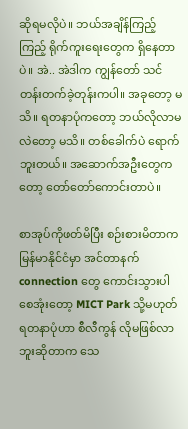ဆိုရမလိုပဲ။ ဘယ်အချိန်ကြည့်ကြည့် ရိုက်ကူးရေးတွေက ရှိနေတာပဲ။ အဲ.. အဲဒါက ကျွန်တော် သင်တန်းတက်ခဲ့တုန်းကပါ။ အခုတော့ မသိ။ ရတနာပုံကတော့ ဘယ်လိုလာမလဲတော့ မသိ။ တစ်ခေါက်ပဲ ရောက်ဘူးတယ်။ အဆောက်အဦးတွေကတော့ တော်တော်ကောင်းတာပဲ။

စာအုပ်ကိုဖတ်မိပြီး စဉ်းစားမိတာက မြန်မာနိုင်ငံမှာ အင်တာနက် connection တွေ ကောင်းသွားပါစေအုံးတော့ MICT Park သို့မဟုတ် ရတနာပုံဟာ စီလီကွန် လိုမဖြစ်လာဘူးဆိုတာက သေ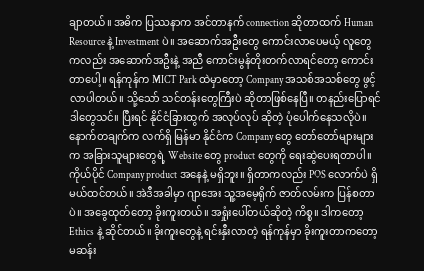ချာတယ်။ အဓိက ပြဿနာက အင်တာနက် connection ဆိုတာထက် Human Resource နဲ့ Investment ပဲ။ အဆောက်အဦးတွေ ကောင်းလာပေမယ့် လူတွေကလည်း အဆောက်အဦးနဲ့ အညီ ကောင်းမွန်တိုးတက်လာရင်တော့ ကောင်းတာပေါ့။ ရန်ကုန်က MICT Park ထဲမှာတော့ Company အသစ်အသစ်တွေ ဖွင့်လာပါတယ်။ သို့သော် သင်တန်းတွေကြီးပဲ ဆိုတာဖြစ်နေပြီ။ တနည်းပြောရင် ဒါတွေသင်။ ပြီးရင် နိုင်ငံခြားထွက် အလုပ်လုပ် ဆိုတဲ့ ပုံပေါက်နေသလိုပဲ။ နောက်တချက်က လက်ရှိ မြန်မာ နိုင်ငံက Company တွေ တော်တော်များများက အခြားသူများတွေရဲ့ Website တွေ product တွေကို ရေးဆွဲပေးရတာပါ။ ကိုယ်ပိုင် Company product အနေနဲ့ မရှိဘူး။ ရှိတာကလည်း POS လောက်ပဲ ရှိမယ်ထင်တယ်။ အဲဒီအခါမှာ ဂျာအေး သူ့အမေ့ရိုက် ဇာတ်လမ်းက ပြန်စတာပဲ။ အခွေထုတ်တော့ ခိုးကူးတယ်။ အရှုံးပေါ်တယ်ဆိုတဲ့ ကိစ္စ။ ဒါကတော့ Ethics နဲ့ ဆိုင်တယ်။ ခိုးကူးတွေနဲ့ ရင်းနှီးလာတဲ့ ရန်ကုန်မှာ ခိုးကူးတာကတော့ မဆန်း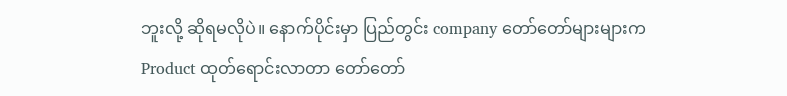ဘူးလို့ ဆိုရမလိုပဲ။ နောက်ပိုင်းမှာ ပြည်တွင်း company တော်တော်များများက Product ထုတ်ရောင်းလာတာ တော်တော်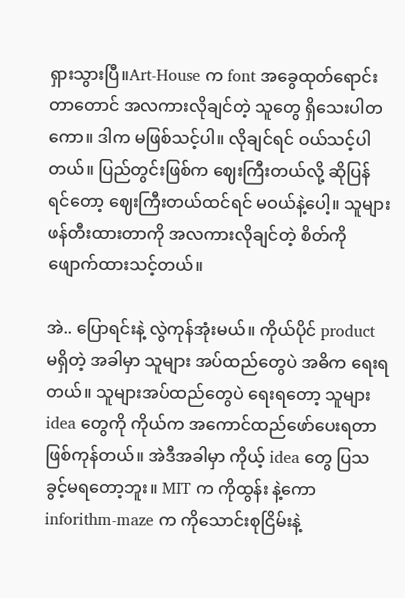ရှားသွားပြီ။Art-House က font အခွေထုတ်ရောင်းတာတောင် အလကားလိုချင်တဲ့ သူတွေ ရှိသေးပါတကော။ ဒါက မဖြစ်သင့်ပါ။ လိုချင်ရင် ဝယ်သင့်ပါတယ်။ ပြည်တွင်းဖြစ်က ဈေးကြီးတယ်လို့ ဆိုပြန်ရင်တော့ ဈေးကြီးတယ်ထင်ရင် မဝယ်နဲ့ပေါ့။ သူများ ဖန်တီးထားတာကို အလကားလိုချင်တဲ့ စိတ်ကို ဖျောက်ထားသင့်တယ်။

အဲ.. ပြောရင်းနဲ့ လွဲကုန်အုံးမယ်။ ကိုယ်ပိုင် product မရှိတဲ့ အခါမှာ သူများ အပ်ထည်တွေပဲ အဓိက ရေးရတယ်။ သူများအပ်ထည်တွေပဲ ရေးရတော့ သူများ idea တွေကို ကိုယ်က အကောင်ထည်ဖော်ပေးရတာ ဖြစ်ကုန်တယ်။ အဲဒီအခါမှာ ကိုယ့် idea တွေ ပြသ ခွင့်မရတော့ဘူး။ MIT က ကိုထွန်း နဲ့ကော inforithm-maze က ကိုသောင်းစုငြိမ်းနဲ့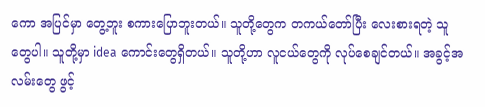ကော အပြင်မှာ တွေ့ဘူး စကားပြောဘူးတယ်။ သူတို့တွေက တကယ်တော်ပြီး လေးစားရတဲ့ သူတွေပါ။ သူတို့မှာ idea ကောင်းတွေရှိတယ်။ သူတို့ဟာ လူငယ်တွေကို လုပ်စေချင်တယ်။ အခွင့်အလမ်းတွေ ဖွင့်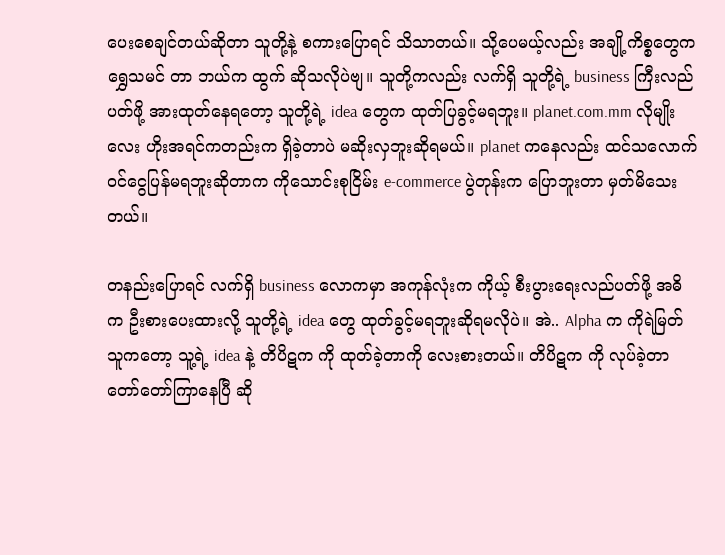ပေးစေချင်တယ်ဆိုတာ သူတို့နဲ့ စကားပြောရင် သိသာတယ်။ သို့ပေမယ့်လည်း အချို့ကိစ္စတွေက ရွှေသမင် တာ ဘယ်က ထွက် ဆိုသလိုပဲဗျ။ သူတို့ကလည်း လက်ရှိ သူတို့ရဲ့ business ကြီးလည်ပတ်ဖို့ အားထုတ်နေရတော့ သူတို့ရဲ့ idea တွေက ထုတ်ပြခွင့်မရဘူး။ planet.com.mm လိုမျိုးလေး ဟိုးအရင်ကတည်းက ရှိခဲ့တာပဲ မဆိုးလှဘူးဆိုရမယ်။ planet ကနေလည်း ထင်သလောက် ဝင်ငွေပြန်မရဘူးဆိုတာက ကိုသောင်းစုငြိမ်း e-commerce ပွဲတုန်းက ပြောဘူးတာ မှတ်မိသေးတယ်။

တနည်းပြောရင် လက်ရှိ business လောကမှာ အကုန်လုံးက ကိုယ့် စီးပွားရေးလည်ပတ်ဖို့ အဓိက ဦးစားပေးထားလို့ သူတို့ရဲ့ idea တွေ ထုတ်ခွင့်မရဘူးဆိုရမလိုပဲ။ အဲ.. Alpha က ကိုရဲမြတ်သူကတော့ သူ့ရဲ့ idea နဲ့ တိပိဋက ကို ထုတ်ခဲ့တာကို လေးစားတယ်။ တိပိဋက ကို လုပ်ခဲ့တာ တော်တော်ကြာနေပြီ ဆို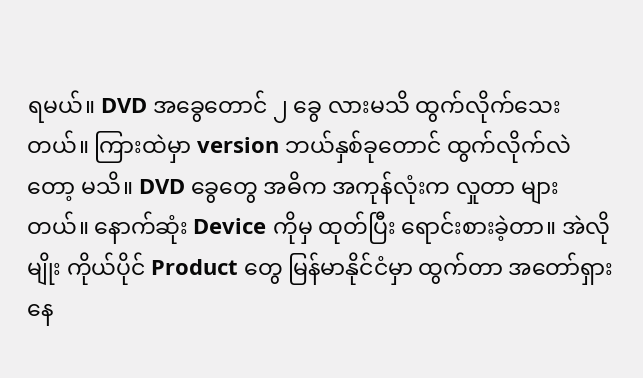ရမယ်။ DVD အခွေတောင် ၂ ခွေ လားမသိ ထွက်လိုက်သေးတယ်။ ကြားထဲမှာ version ဘယ်နှစ်ခုတောင် ထွက်လိုက်လဲတော့ မသိ။ DVD ခွေတွေ အဓိက အကုန်လုံးက လှုတာ များတယ်။ နောက်ဆုံး Device ကိုမှ ထုတ်ပြီး ရောင်းစားခဲ့တာ။ အဲလိုမျိုး ကိုယ်ပိုင် Product တွေ မြန်မာနိုင်ငံမှာ ထွက်တာ အတော်ရှားနေ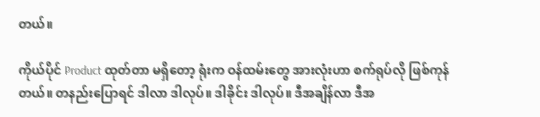တယ်။

ကိုယ်ပိုင် Product ထုတ်တာ မရှိတော့ ရုံးက ဝန်ထမ်းတွေ အားလုံးဟာ စက်ရုပ်လို ဖြစ်ကုန်တယ်။ တနည်းပြောရင် ဒါလာ ဒါလုပ်။ ဒါခိုင်း ဒါလုပ်။ ဒီအချိန်လာ ဒီအ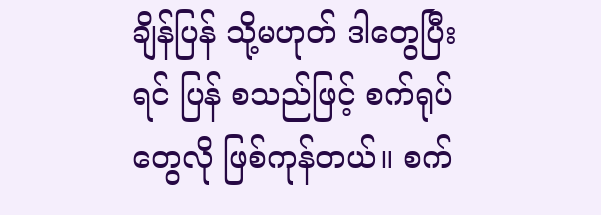ချိန်ပြန် သို့မဟုတ် ဒါတွေပြီးရင် ပြန် စသည်ဖြင့် စက်ရုပ်တွေလို ဖြစ်ကုန်တယ်။ စက်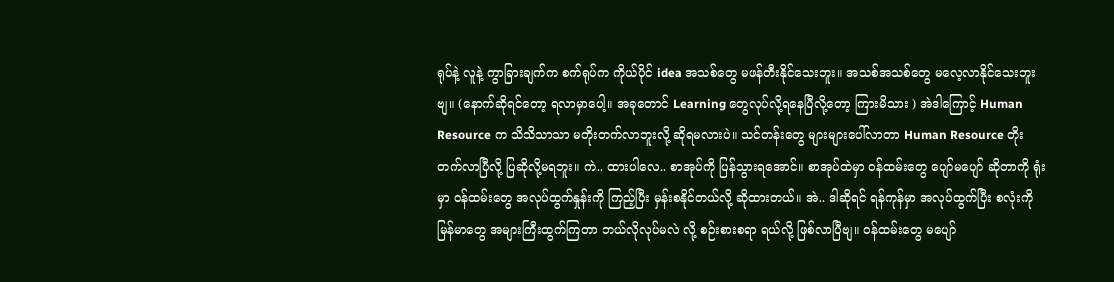ရုပ်နဲ့ လူနဲ့ ကွာခြားချက်က စက်ရုပ်က ကိုယ်ပိုင် idea အသစ်တွေ မဖန်တီးနိုင်သေးဘူး။ အသစ်အသစ်တွေ မလေ့လာနိုင်သေးဘူးဗျ။ (နောက်ဆိုရင်တော့ ရလာမှာပေါ့။ အခုတောင် Learning တွေလုပ်လို့ရနေပြီလို့တော့ ကြားမိသား ) အဲဒါကြောင့် Human Resource က သိသိသာသာ မတိုးတက်လာဘူးလို့ ဆိုရမလားပဲ။ သင်တန်းတွေ များများပေါ်လာတာ Human Resource တိုးတက်လာပြီလို့ ပြဆိုလို့မရဘူး။ ကဲ.. ထားပါလေ.. စာအုပ်ကို ပြန်သွားရအောင်။ စာအုပ်ထဲမှာ ဝန်ထမ်းတွေ ပျော်မပျော် ဆိုတာကို ရုံးမှာ ဝန်ထမ်းတွေ အလုပ်ထွက်နှုန်းကို ကြည့်ပြီး မှန်းစနိုင်တယ်လို့ ဆိုထားတယ်။ အဲ.. ဒါဆိုရင် ရန်ကုန်မှာ အလုပ်ထွက်ပြီး စလုံးကို မြန်မာတွေ အများကြီးထွက်ကြတာ ဘယ်လိုလုပ်မလဲ လို့ စဉ်းစားစရာ ရယ်လို့ ဖြစ်လာပြီဗျ။ ဝန်ထမ်းတွေ မပျော်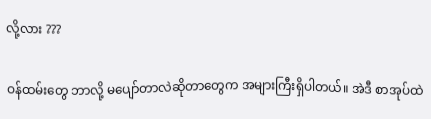လို့လား ???

ဝန်ထမ်းတွေ ဘာလို့ မပျော်တာလဲဆိုတာတွေက အများကြီးရှိပါတယ်။ အဲဒီ စာအုပ်ထဲ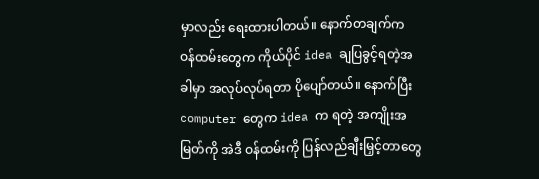မှာလည်း ရေးထားပါတယ်။ နောက်တချက်က ဝန်ထမ်းတွေက ကိုယ်ပိုင် idea ချပြခွင့်ရတဲ့အခါမှာ အလုပ်လုပ်ရတာ ပိုပျော်တယ်။ နောက်ပြီး computer တွေက idea က ရတဲ့ အကျိုးအမြတ်ကို အဲဒီ ဝန်ထမ်းကို ပြန်လည်ချီးမြှင့်တာတွေ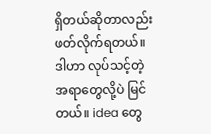ရှိတယ်ဆိုတာလည်း ဖတ်လိုက်ရတယ်။ ဒါဟာ လုပ်သင့်တဲ့ အရာတွေလို့ပဲ မြင်တယ်။ idea တွေ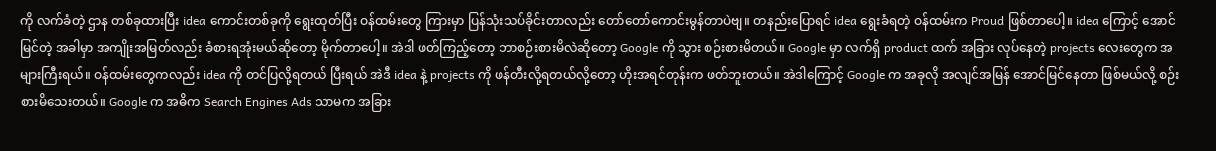ကို လက်ခံတဲ့ ဌာန တစ်ခုထားပြီး idea ကောင်းတစ်ခုကို ရွေးထုတ်ပြီး ဝန်ထမ်းတွေ ကြားမှာ ပြန်သုံးသပ်ခိုင်းတာလည်း တော်တော်ကောင်းမွန်တာပဲဗျ။ တနည်းပြောရင် idea ရွေးခံရတဲ့ ဝန်ထမ်းက Proud ဖြစ်တာပေါ့။ idea ကြောင့် အောင်မြင်တဲ့ အခါမှာ အကျိုးအမြတ်လည်း ခံစားရအုံးမယ်ဆိုတော့ မိုက်တာပေါ့။ အဲဒါ ဖတ်ကြည့်တော့ ဘာစဉ်းစားမိလဲဆိုတော့ Google ကို သွား စဉ်းစားမိတယ်။ Google မှာ လက်ရှိ product ထက် အခြား လုပ်နေတဲ့ projects လေးတွေက အများကြီးရယ်။ ဝန်ထမ်းတွေကလည်း idea ကို တင်ပြလို့ရတယ် ပြီးရယ် အဲဒီ idea နဲ့ projects ကို ဖန်တီးလို့ရတယ်လို့တော့ ဟိုးအရင်တုန်းက ဖတ်ဘူးတယ်။ အဲဒါကြောင့် Google က အခုလို အလျင်အမြန် အောင်မြင်နေတာ ဖြစ်မယ်လို့ စဉ်းစားမိသေးတယ်။ Google က အဓိက Search Engines Ads သာမက အခြား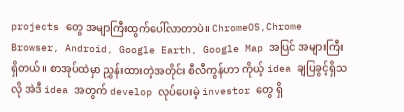projects တွေ အမျာကြီးထွက်ပေါ်လာတာပဲ။ ChromeOS,Chrome Browser, Android, Google Earth, Google Map အပြင် အများကြီးရှိတယ်။ စာအုပ်ထဲမှာ ညွှန်းထားတဲ့အတိုင်း စီလီကွန်ဟာ ကိုယ့် idea ချပြခွင့်ရှိသလို အဲဒီ idea အတွက် develop လုပ်ပေးမဲ့ investor တွေ ရှိ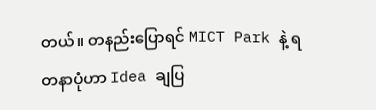တယ်။ တနည်းပြောရင် MICT Park နဲ့ ရတနာပုံဟာ Idea ချပြ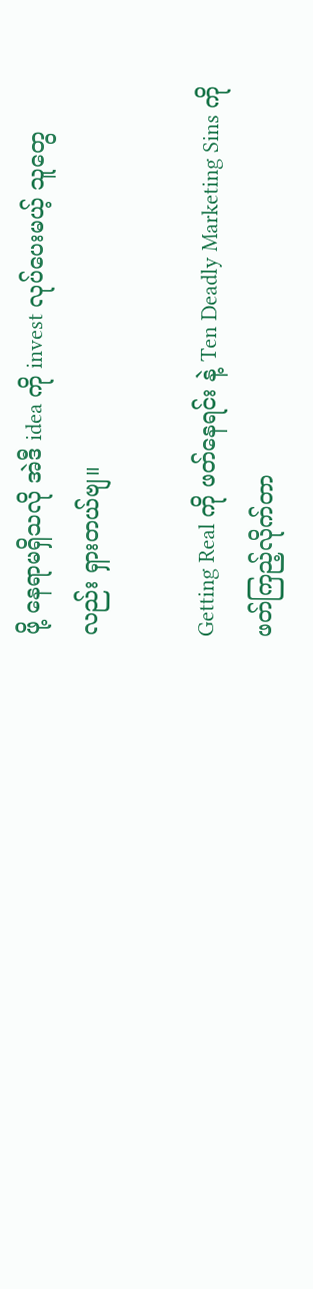ဖို့ နေရာမရှိသလို အဲဒီ idea ကို invest လုပ်ပေးမယ့် သူတွေလည်း ရှားတယ်ဗျ။

Getting Real ကို ဖတ်နေရင်း နဲ့ Ten Deadly Marketing Sins ကို ဖတ်ကြည့်လိုက်တာ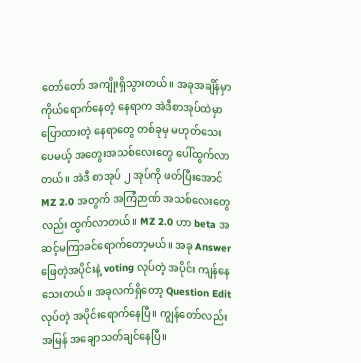တော်တော် အကျိုးရှိသွားတယ်။ အခုအချိန်မှာ ကိုယ်ရောက်နေတဲ့ နေရာက အဲဒီစာအုပ်ထဲမှာ ပြောထားတဲ့ နေရာတွေ တစ်ခုမှ မဟုတ်သေးပေမယ့် အတွေးအသစ်လေးတွေ ပေါ်ထွက်လာတယ်။ အဲဒီ စာအုပ် ၂ အုပ်ကို ဖတ်ပြီးအောင် MZ 2.0 အတွက် အကြံဉာဏ် အသစ်လေးတွေလည်း ထွက်လာတယ်။ MZ 2.0 ဟာ beta အဆင့်မကြာခင်ရောက်တော့မယ်။ အခု Answer ဖြေတဲ့အပိုင်းနဲ့ voting လုပ်တဲ့ အပိုင်း ကျန်နေသေးတယ်။ အခုလက်ရှိတော့ Question Edit လုပ်တဲ့ အပိုင်းရောက်နေပြီ။ ကျွန်တော်လည်း အမြန် အချောသတ်ချင်နေပြီ။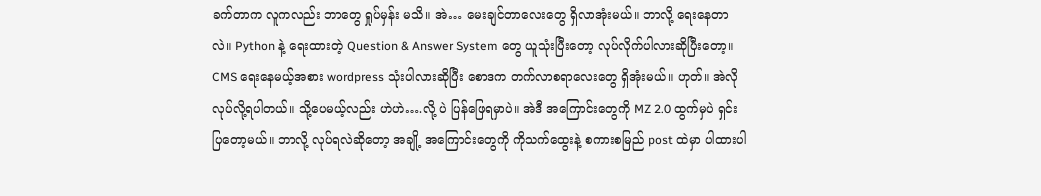ခက်တာက လူကလည်း ဘာတွေ ရှုပ်မှန်း မသိ။ အဲ… မေးချင်တာလေးတွေ ရှိလာအုံးမယ်။ ဘာလို့ ရေးနေတာလဲ။ Python နဲ့ ရေးထားတဲ့ Question & Answer System တွေ ယူသုံးပြီးတော့ လုပ်လိုက်ပါလားဆိုပြီးတော့။ CMS ရေးနေမယ့်အစား wordpress သုံးပါလားဆိုပြီး စောဒက တက်လာစရာလေးတွေ ရှိအုံးမယ်။ ဟုတ်။ အဲလို လုပ်လို့ရပါတယ်။ သို့ပေမယ့်လည်း ဟဲဟဲ….လို့ ပဲ ပြန်ဖြေရမှာပဲ။ အဲဒီ အကြောင်းတွေကို MZ 2.0 ထွက်မှပဲ ရှင်းပြတော့မယ်။ ဘာလို့ လုပ်ရလဲဆိုတော့ အချို့ အကြောင်းတွေကို ကိုသက်ထွေးနဲ့ စကားစမြည် post ထဲမှာ ပါထားပါ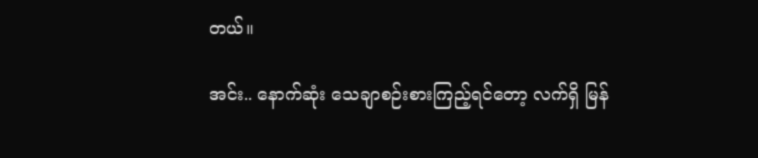တယ်။

အင်း.. နောက်ဆုံး သေချာစဉ်းစားကြည့်ရင်တော့ လက်ရှိ မြန်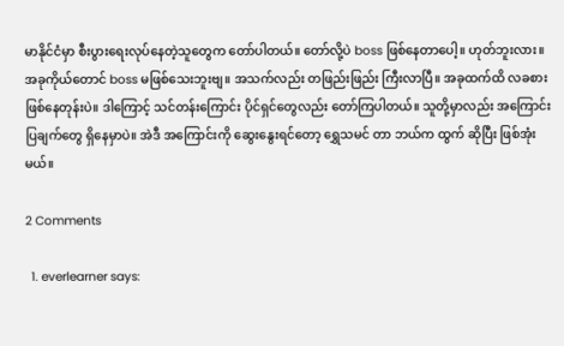မာနိုင်ငံမှာ စီးပွားရေးလုပ်နေတဲ့သူတွေက တော်ပါတယ်။ တော်လို့ပဲ boss ဖြစ်နေတာပေါ့။ ဟုတ်ဘူးလား။ အခုကိုယ်တောင် boss မဖြစ်သေးဘူးဗျ။ အသက်လည်း တဖြည်းဖြည်း ကြီးလာပြီ။ အခုထက်ထိ လခစား ဖြစ်နေတုန်းပဲ။ ဒါကြောင့် သင်တန်းကြောင်း ပိုင်ရှင်တွေလည်း တော်ကြပါတယ်။ သူတို့မှာလည်း အကြောင်းပြချက်တွေ ရှိနေမှာပဲ။ အဲဒီ အကြောင်းကို ဆွေးနွေးရင်တော့ ရွှေသမင် တာ ဘယ်က ထွက် ဆိုပြီး ဖြစ်အုံးမယ်။

2 Comments

  1. everlearner says: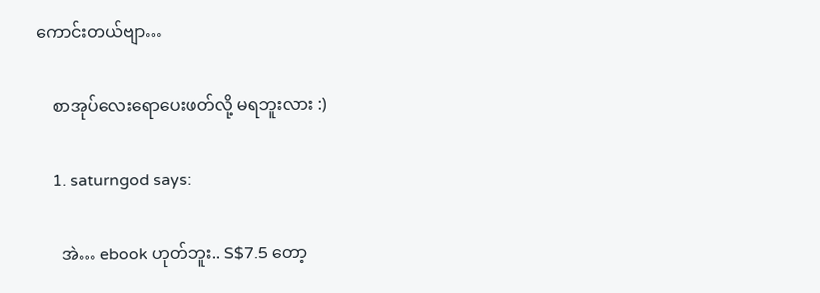ကောင်းတယ်ဗျာ…

    စာအုပ်လေးရောပေးဖတ်လို့ မရဘူးလား :)

    1. saturngod says:

      အဲ… ebook ဟုတ်ဘူး.. S$7.5 တော့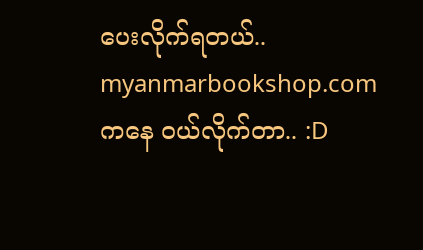ပေးလိုက်ရတယ်.. myanmarbookshop.com ကနေ ဝယ်လိုက်တာ.. :D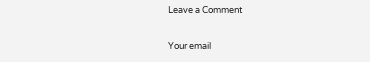Leave a Comment

Your email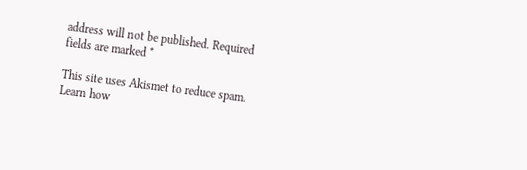address will not be published. Required fields are marked *

This site uses Akismet to reduce spam. Learn how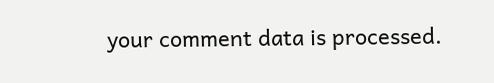your comment data is processed.